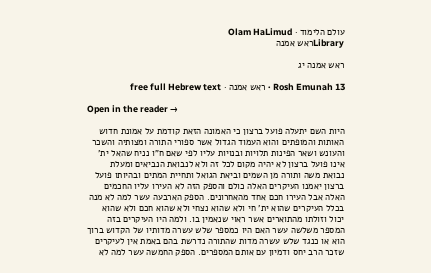עולם הלימוד · Olam HaLimud
Libraryראש אמנה

ראש אמנה יג

Rosh Emunah 13 · ראש אמנה · free full Hebrew text

Open in the reader →

היות השם יתעלה פועל ברצון כי האמונה הזאת קודמת על אמונת חדוש האותות והמופתים והוא העמוד הגדול אשר ספורי התורה ומצותיה והשכר והעונש ושאר הפינות תלויות ובנויות עליו לפי שאם ח"ו נניח שהאל ית' אינו פועל ברצון לא יהיה מקום לכל זה ולא לנבואת הנביאים ומעלת נבואת משה ותורה מן השמים וביאת הגואל ותחיית המתים ובהיותו פועל ברצון יאמנו העיקרים האלה כולם והספק הזה לא העירו עליו החכמים האלה אבל העירו חכם אחד מהאחרונים. הספק הארבעה עשר למה לא מנה בכלל העיקרים שהוא ית' חי ולא שהוא נצחי ולא שהוא חכם ולא שהוא יכול וזולתו מהתוארים אשר ראוי שנאמין בו. ולמה היו העיקרים בזה המספר משלשה עשר האם היו כמספר שלש עשרה מדותיו של הקדוש ברוך הוא או כנגד שלש עשרה מדות שהתורה נדרשת בהם באמת אין לעיקרים שזכר הרב יחס ודמיון עם אותם המספרים. הספק החמשה עשר למה לא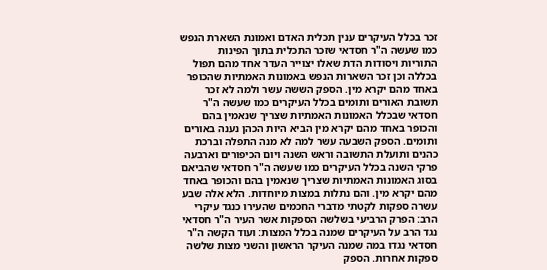זכר בכלל העיקרים ענין תכלית האדם ואמונת השארת הנפש כמו שעשה ה"ר חסדאי שזכר התכלית בתוך הפינות התוריות ויסודות הדת שאלו יצוייר העדר אחד מהם תפול בכללה וכן זכר השארות הנפש באמונות האמתיות שהכופר באחד מהם יקרא מין. הספק הששה עשר ולמה לא זכר תשובת האורים ותומים בכלל העיקרים כמו שעשה ה"ר חסדאי שבכלל האמונות האמתיות שצריך שנאמין בהם והכופר באחד מהם יקרא מין הביא היות הכהן נענה באורים ותומים. הספק השבעה עשר למה לא מנה התפלה וברכת כהנים ותועלת התשובה וראש השנה ויום הכיפורים וארבעה פרקי השנה בכלל העיקרים כמו שעשה ה"ר חסדאי שהביאם בסוג האמונות האמתיות שצריך שנאמין בהם והכופר באחד מהם יקרא מין. והם נתלות במצות מיוחדות. הלא אלה שבע עשרה ספקות לקטתי מדברי החכמים שהעירו כנגד עיקרי הרב: הפרק הרביעי בשלשה הספקות אשר העיר ה"ר חסדאי נגד הרב על העיקרים שמנה בכלל המצות: ועוד הקשה ה"ר חסדאי נגדו במה שמנה העיקר הראשון והשני מצות שלשה ספקות אחרות. הספק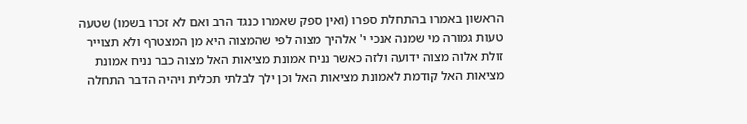הראשון באמרו בהתחלת ספרו (ואין ספק שאמרו כנגד הרב ואם לא זכרו בשמו) שטעה טעות גמורה מי שמנה אנכי י' אלהיך מצוה לפי שהמצוה היא מן המצטרף ולא תצוייר זולת אלוה מצוה ידועה ולזה כאשר נניח אמונת מציאות האל מצוה כבר נניח אמונת מציאות האל קודמת לאמונת מציאות האל וכן ילך לבלתי תכלית ויהיה הדבר התחלה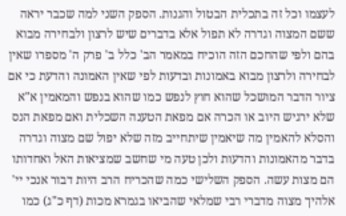לעצמו וכל זה בתכלית הבטול והגנות. הספק השני למה שכבר יראה ששם המצוה וגדרה לא תפול אלא בדברים שיש לרצון ולבחירה מבוא בהם ולפי שהחכם הזה הוכיח במאמר הב' כלל ב' פרק ה' מספרו שאין לבחירה ולרצון מבוא באמונות ובדעות לפי שאין האמונה והדעת כי אם ציור הדבר המושכל שהוא חוץ לנפש כמו שהוא בנפש והמאמין א"א שלא ירגיש היוב או הכרה אם מפאת הטענה השכלית ואם מפאת הנס והסלא להאמין מה שיאמין שיתחייב מזה שלא יפול שם מצוה וגדרה בדבר מהאמונות והדעות ולכן טעה מי שחשב שמציאות האל ואחדותו הם מצות עשה. הספק השלישי כמה שהכריח הרב היות דבור אנכי יי' אלהיך מצוה מדברי רבי שמלאי שהביאו בגמרא מכות (דף כ"ג) כמו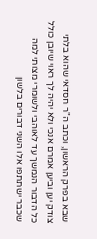שבא בפרק הראשון, וכתב ה"ר חסדאי שהוא בלתי צודק יען וביען אמרם אנכי ולא יהיה לך ראוי שיובן כולל כל הדבור הנמשך עד לאוהבי ולשומרי מצותי למה שכבר ישתתפו אלו השני דבורים בלשון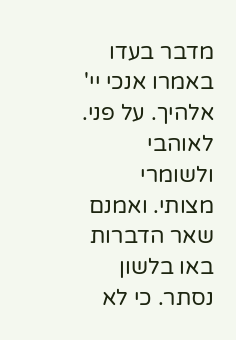מדבר בעדו באמרו אנכי יי' אלהיך. על פני. לאוהבי ולשומרי מצותי. ואמנם שאר הדברות באו בלשון נסתר. כי לא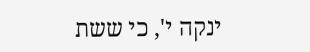ינקה י', כי ששת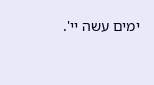ימים עשה יי'.